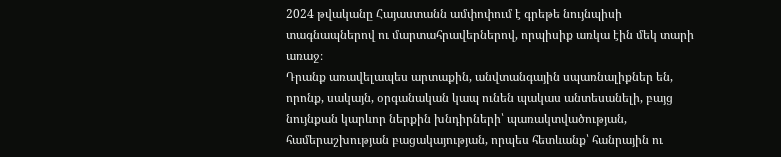2024 թվականը Հայաստանն ամփոփում է գրեթե նույնպիսի տագնապներով ու մարտահրավերներով, որպիսիք առկա էին մեկ տարի առաջ։
Դրանք առավելապես արտաքին, անվտանգային սպառնալիքներ են, որոնք, սակայն, օրգանական կապ ունեն պակաս անտեսանելի, բայց նույնքան կարևոր ներքին խնդիրների՝ պառակտվածության, համերաշխության բացակայության, որպես հետևանք՝ հանրային ու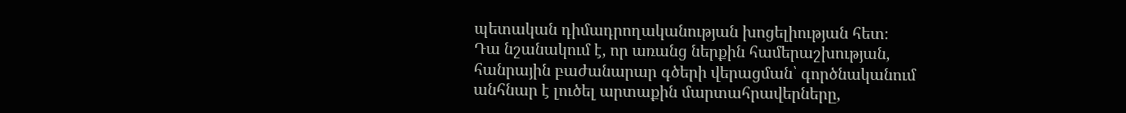պետական դիմադրողականության խոցելիության հետ։
Դա նշանակում է, որ առանց ներքին համերաշխության, հանրային բաժանարար գծերի վերացման՝ գործնականում անհնար է լուծել արտաքին մարտահրավերները,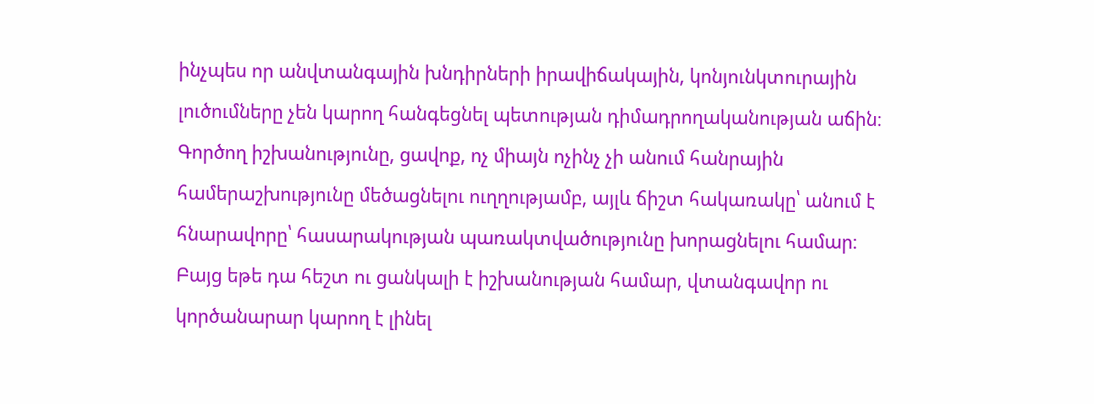ինչպես որ անվտանգային խնդիրների իրավիճակային, կոնյունկտուրային լուծումները չեն կարող հանգեցնել պետության դիմադրողականության աճին։
Գործող իշխանությունը, ցավոք, ոչ միայն ոչինչ չի անում հանրային համերաշխությունը մեծացնելու ուղղությամբ, այլև ճիշտ հակառակը՝ անում է հնարավորը՝ հասարակության պառակտվածությունը խորացնելու համար։
Բայց եթե դա հեշտ ու ցանկալի է իշխանության համար, վտանգավոր ու կործանարար կարող է լինել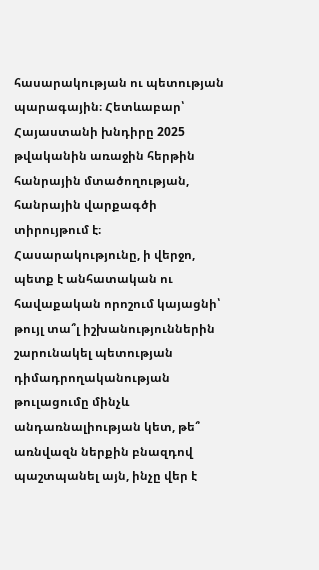հասարակության ու պետության պարագային։ Հետևաբար՝ Հայաստանի խնդիրը 2025 թվականին առաջին հերթին հանրային մտածողության, հանրային վարքագծի տիրույթում է։
Հասարակությունը, ի վերջո, պետք է անհատական ու հավաքական որոշում կայացնի՝ թույլ տա՞լ իշխանություններին շարունակել պետության դիմադրողականության թուլացումը մինչև անդառնալիության կետ, թե՞ առնվազն ներքին բնազդով պաշտպանել այն, ինչը վեր է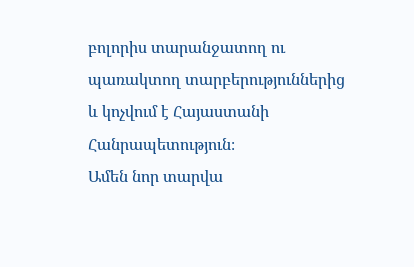բոլորիս տարանջատող ու պառակտող տարբերություններից և կոչվում է Հայաստանի Հանրապետություն։
Ամեն նոր տարվա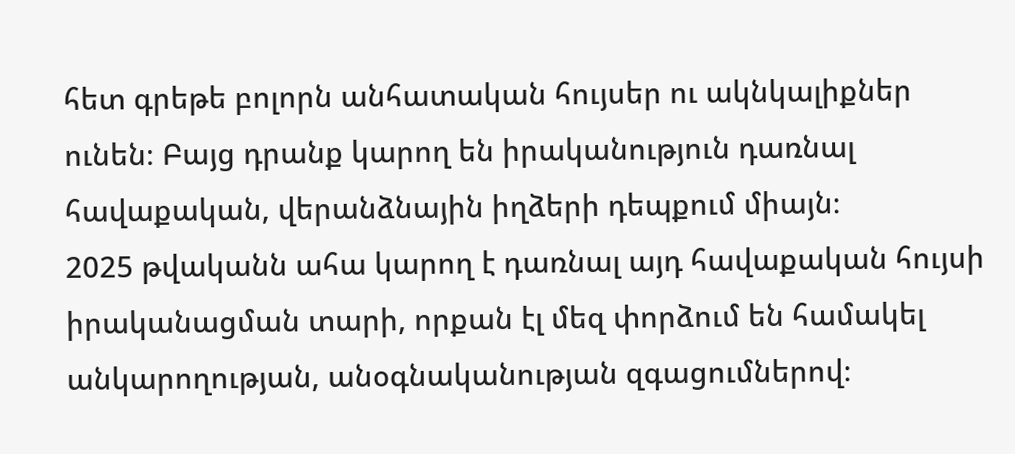հետ գրեթե բոլորն անհատական հույսեր ու ակնկալիքներ ունեն։ Բայց դրանք կարող են իրականություն դառնալ հավաքական, վերանձնային իղձերի դեպքում միայն։
2025 թվականն ահա կարող է դառնալ այդ հավաքական հույսի իրականացման տարի, որքան էլ մեզ փորձում են համակել անկարողության, անօգնականության զգացումներով։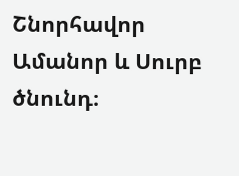Շնորհավոր Ամանոր և Սուրբ ծնունդ։